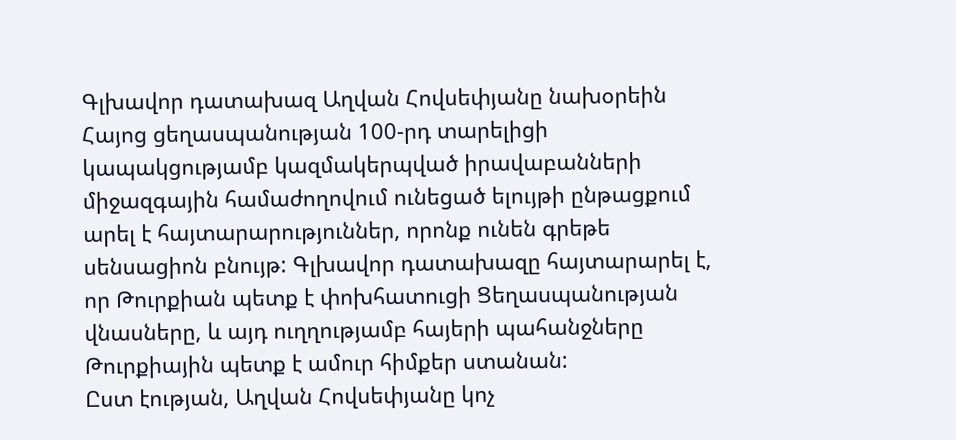Գլխավոր դատախազ Աղվան Հովսեփյանը նախօրեին Հայոց ցեղասպանության 100-րդ տարելիցի կապակցությամբ կազմակերպված իրավաբանների միջազգային համաժողովում ունեցած ելույթի ընթացքում արել է հայտարարություններ, որոնք ունեն գրեթե սենսացիոն բնույթ: Գլխավոր դատախազը հայտարարել է, որ Թուրքիան պետք է փոխհատուցի Ցեղասպանության վնասները, և այդ ուղղությամբ հայերի պահանջները Թուրքիային պետք է ամուր հիմքեր ստանան:
Ըստ էության, Աղվան Հովսեփյանը կոչ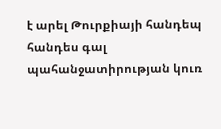է արել Թուրքիայի հանդեպ հանդես գալ պահանջատիրության կուռ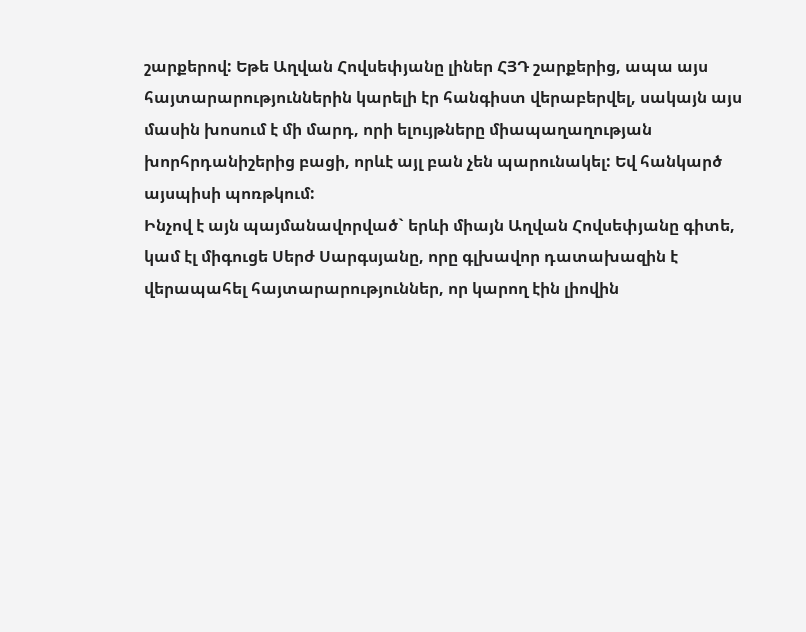շարքերով: Եթե Աղվան Հովսեփյանը լիներ ՀՅԴ շարքերից, ապա այս հայտարարություններին կարելի էր հանգիստ վերաբերվել, սակայն այս մասին խոսում է մի մարդ, որի ելույթները միապաղաղության խորհրդանիշերից բացի, որևէ այլ բան չեն պարունակել: Եվ հանկարծ այսպիսի պոռթկում:
Ինչով է այն պայմանավորված` երևի միայն Աղվան Հովսեփյանը գիտե, կամ էլ միգուցե Սերժ Սարգսյանը, որը գլխավոր դատախազին է վերապահել հայտարարություններ, որ կարող էին լիովին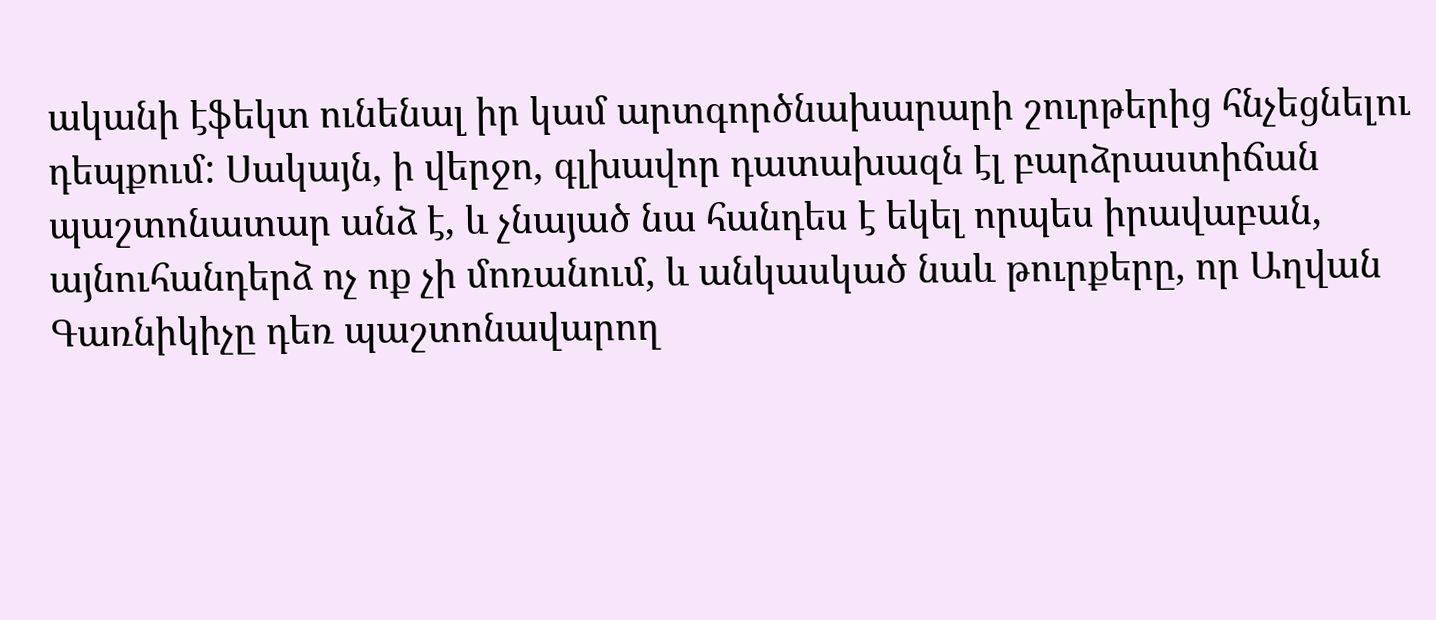ականի էֆեկտ ունենալ իր կամ արտգործնախարարի շուրթերից հնչեցնելու դեպքում: Սակայն, ի վերջո, գլխավոր դատախազն էլ բարձրաստիճան պաշտոնատար անձ է, և չնայած նա հանդես է եկել որպես իրավաբան, այնուհանդերձ ոչ ոք չի մոռանում, և անկասկած նաև թուրքերը, որ Աղվան Գառնիկիչը դեռ պաշտոնավարող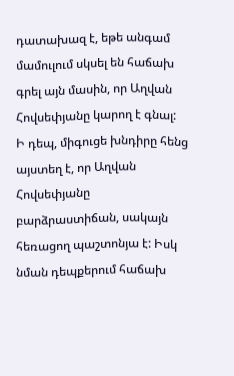դատախազ է, եթե անգամ մամուլում սկսել են հաճախ գրել այն մասին, որ Աղվան Հովսեփյանը կարող է գնալ:
Ի դեպ, միգուցե խնդիրը հենց այստեղ է, որ Աղվան Հովսեփյանը բարձրաստիճան, սակայն հեռացող պաշտոնյա է: Իսկ նման դեպքերում հաճախ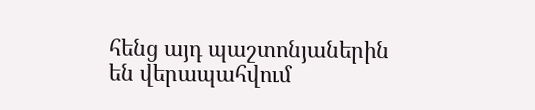հենց այդ պաշտոնյաներին են վերապահվում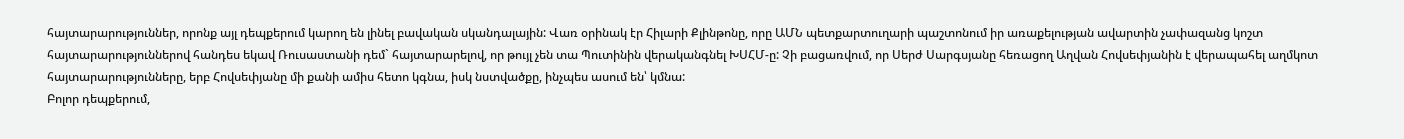հայտարարություններ, որոնք այլ դեպքերում կարող են լինել բավական սկանդալային: Վառ օրինակ էր Հիլարի Քլինթոնը, որը ԱՄՆ պետքարտուղարի պաշտոնում իր առաքելության ավարտին չափազանց կոշտ հայտարարություններով հանդես եկավ Ռուսաստանի դեմ` հայտարարելով, որ թույլ չեն տա Պուտինին վերականգնել ԽՍՀՄ-ը: Չի բացառվում, որ Սերժ Սարգսյանը հեռացող Աղվան Հովսեփյանին է վերապահել աղմկոտ հայտարարությունները, երբ Հովսեփյանը մի քանի ամիս հետո կգնա, իսկ նստվածքը, ինչպես ասում են՝ կմնա:
Բոլոր դեպքերում,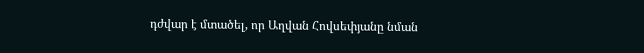դժվար է մտածել, որ Աղվան Հովսեփյանը նման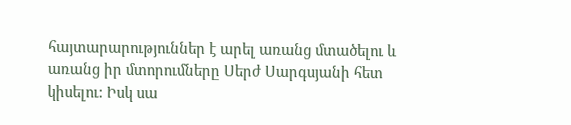հայտարարություններ է արել առանց մտածելու և առանց իր մտորումները Սերժ Սարգսյանի հետ կիսելու: Իսկ սա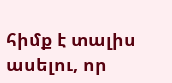հիմք է տալիս ասելու, որ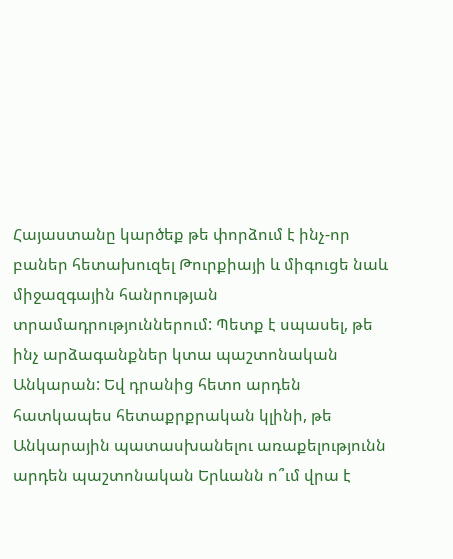Հայաստանը կարծեք թե փորձում է ինչ-որ բաներ հետախուզել Թուրքիայի և միգուցե նաև միջազգային հանրության տրամադրություններում: Պետք է սպասել, թե ինչ արձագանքներ կտա պաշտոնական Անկարան: Եվ դրանից հետո արդեն հատկապես հետաքրքրական կլինի, թե Անկարային պատասխանելու առաքելությունն արդեն պաշտոնական Երևանն ո՞ւմ վրա է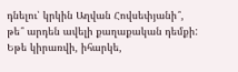դնելու՝ կրկին Աղվան Հովսեփյանի՞, թե՞ արդեն ավելի քաղաքական դեմքի:
Եթե կիրառվի, իհարկե,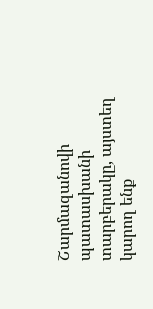Շարմազանովի պատասխանի տարբերակը, այստեղ կարող ենք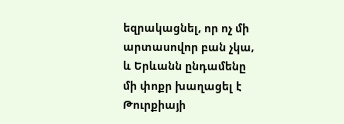եզրակացնել, որ ոչ մի արտասովոր բան չկա, և Երևանն ընդամենը մի փոքր խաղացել է Թուրքիայի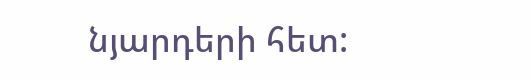նյարդերի հետ: